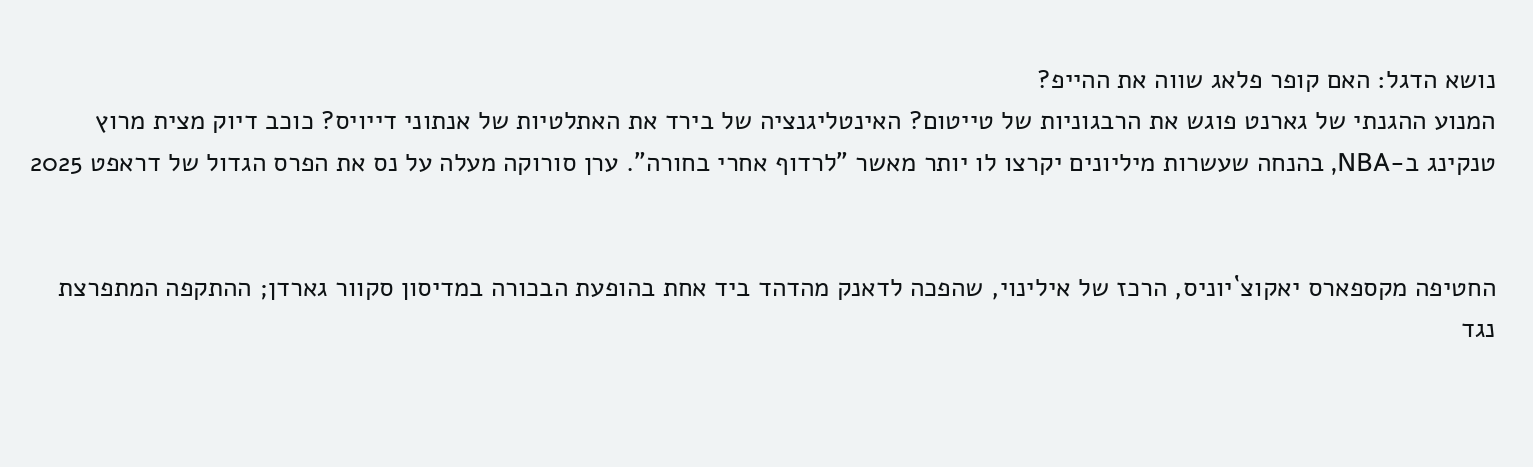נושא הדגל: האם קופר פלאג שווה את ההייפ?
המנוע ההגנתי של גארנט פוגש את הרבגוניות של טייטום? האינטליגנציה של בירד את האתלטיות של אנתוני דייויס? כוכב דיוק מצית מרוץ טנקינג ב-NBA, בהנחה שעשרות מיליונים יקרצו לו יותר מאשר "לרדוף אחרי בחורה". ערן סורוקה מעלה על נס את הפרס הגדול של דראפט 2025


החטיפה מקספארס יאקוצ`יוניס, הרכז של אילינוי, שהפכה לדאנק מהדהד ביד אחת בהופעת הבכורה במדיסון סקוור גארדן; ההתקפה המתפרצת נגד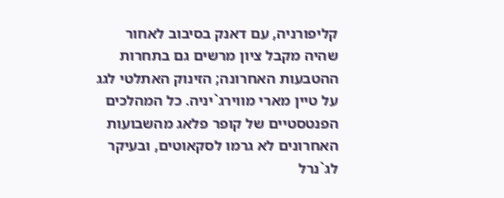קליפורניה, עם דאנק בסיבוב לאחור שהיה מקבל ציון מרשים גם בתחרות ההטבעות האחרונה; הזינוק האתלטי לגג על טיין מארי מווירג`יניה. כל המהלכים הפנטסטיים של קופר פלאג מהשבועות האחרונים לא גרמו לסקאוטים, ובעיקר לג`נרל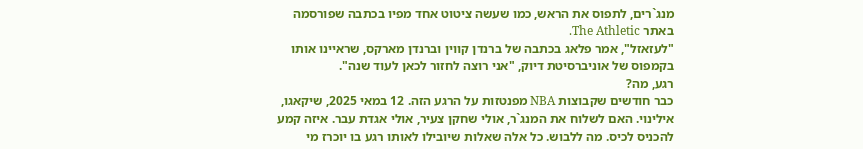מנג`רים, לתפוס את הראש, כמו שעשה ציטוט אחד מפיו בכתבה שפורסמה באתר The Athletic.
"לעזאזל", אמר פלאג בכתבה של ברנדן קווין וברנדן מארקס, שראיינו אותו בקמפוס של אוניברסיטת דיוק, "אני רוצה לחזור לכאן לעוד שנה".
רגע, מה?
כבר חודשים שקבוצות NBA מפנטזות על הרגע הזה. 12 במאי 2025, שיקאגו, אילינוי. האם לשלוח את המנג`ר, אולי שחקן צעיר, אולי אגדת עבר. איזה קמע להכניס לכיס. מה ללבוש. כל אלה שאלות שיובילו לאותו רגע בו יוכרז מי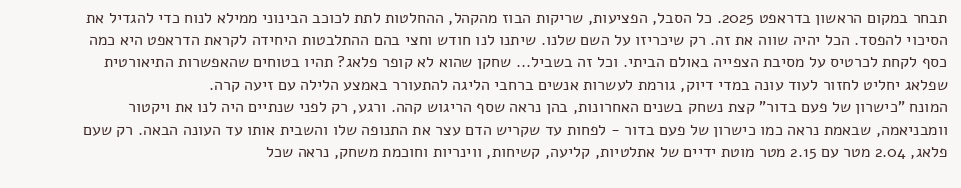תבחר במקום הראשון בדראפט 2025. כל הסבל, הפציעות, שריקות הבוז מהקהל, ההחלטות לתת לכוכב הבינוני ממילא לנוח כדי להגדיל את הסיכוי להפסד. הכל יהיה שווה את זה. רק שיכריזו על השם שלנו. שיתנו לנו חודש וחצי בהם ההתלבטות היחידה לקראת הדראפט היא כמה כסף לקחת לכרטיס על מסיבת הצפייה באולם הביתי. וכל זה בשביל... שחקן שהוא לא קופר פלאג? תהיו בטוחים שהאפשרות התיאורטית שפלאג יחליט לחזור לעוד עונה במדי דיוק, גורמת לעשרות אנשים ברחבי הליגה להתעורר באמצע הלילה עם זיעה קרה.
המונח "כישרון של פעם בדור" קצת נשחק בשנים האחרונות, בהן נראה שסף הריגוש קהה. ורגע, רק לפני שנתיים היה לנו את ויקטור וומבניאמה, שבאמת נראה כמו כישרון של פעם בדור - לפחות עד שקריש הדם עצר את התנופה שלו והשבית אותו עד העונה הבאה. רק שעם פלאג, 2.04 מטר עם 2.15 מטר מוטת ידיים של אתלטיות, קליעה, קשיחות, ווינריות וחוכמת משחק, נראה שכל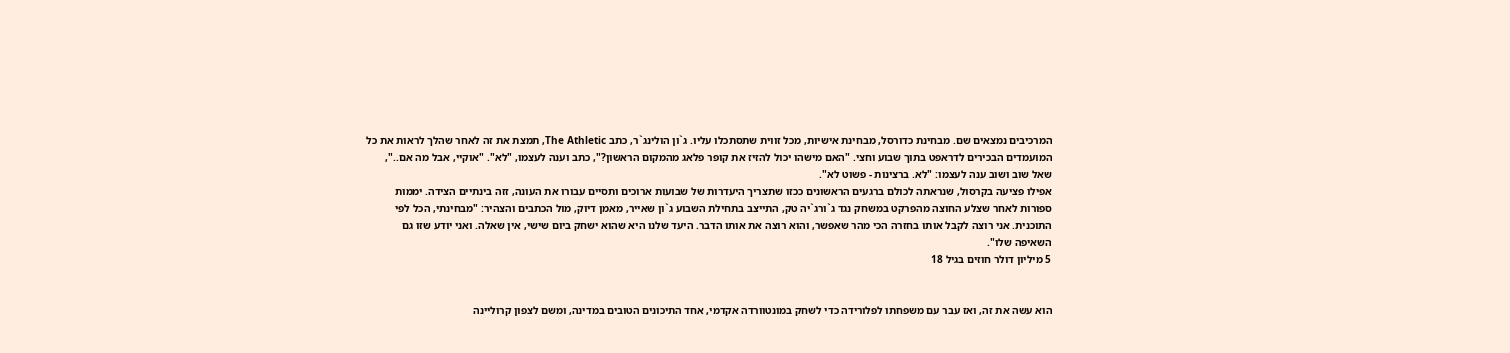המרכיבים נמצאים שם. מבחינת כדורסל, מבחינת אישיות, מכל זווית שתסתכלו עליו. ג`ון הולינג`ר, כתב The Athletic, תמצת את זה לאחר שהלך לראות את כל המועמדים הבכירים לדראפט בתוך שבוע וחצי. "האם מישהו יכול להזיז את קופר פלאג מהמקום הראשון?", כתב וענה לעצמו, "לא". "אוקיי, אבל מה אם..", שאל שוב ושוב ענה לעצמו: "לא. ברצינות - פשוט לא".
אפילו פציעה בקרסול, שנראתה לכולם ברגעים הראשונים ככזו שתצריך היעדרות של שבועות ארוכים ותסיים עבורו את העונה, זזה בינתיים הצידה. יממות ספורות לאחר שצלע החוצה מהפרקט במשחק נגד ג`ורג`יה טק, התייצב בתחילת השבוע ג`ון שאייר, מאמן דיוק, מול הכתבים והצהיר: "מבחינתי, הכל לפי התוכנית. אני רוצה לקבל אותו בחזרה הכי מהר שאפשר, והוא רוצה את אותו הדבר. היעד שלנו היא שהוא ישחק ביום שישי, אין שאלה. ואני יודע שזו גם השאיפה שלו".
5 מיליון דולר חוזים בגיל 18


הוא עשה את זה, ואז עבר עם משפחתו לפלורידה כדי לשחק במונטוורדה אקדמי, אחד התיכונים הטובים במדינה, ומשם לצפון קרוליינה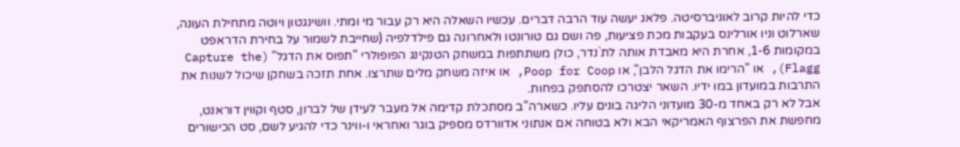כדי להיות קרוב לאוניברסיטה. פלאג יעשה עוד הרבה דברים. עכשיו השאלה היא רק עבור מי ומתי. וושינגטון ויוטה מתחילת העונה, שארלוט וניו אורלינס בעקבות מכת פציעות, פה ושם גם טורונטו ולאחרונה גם פילדלפיה (שחייבת לשמור על בחירת הדראפט במקומות 1-6, אחרת היא מאבדת אותה לת`נדר, כולן משתתפות במשחק הטנקינג הפופולרי "תפוס את הדגל" (Capture the Flagg), או "הרימו את הדגל הלבן", או Poop for Coop, או איזה משחק מלים שתרצו. אחת תזכה בשחקן שיכול לשנות את התרבות במועדון במו ידיו. השאר יצטרכו להסתפק בפחות.
אבל לא רק באחד מ-30 מועדוני הליגה בונים עליו. כשארה"ב מסתכלת קדימה אל מעבר לעידן של לברון, סטף וקווין דוראנט, מחפשת את הפרצוף האמריקאי הבא ולא בטוחה אם אנתוני אדוורדס מספיק בוגר ואחראי ו-ווינר כדי להגיע לשם, סט הכישורים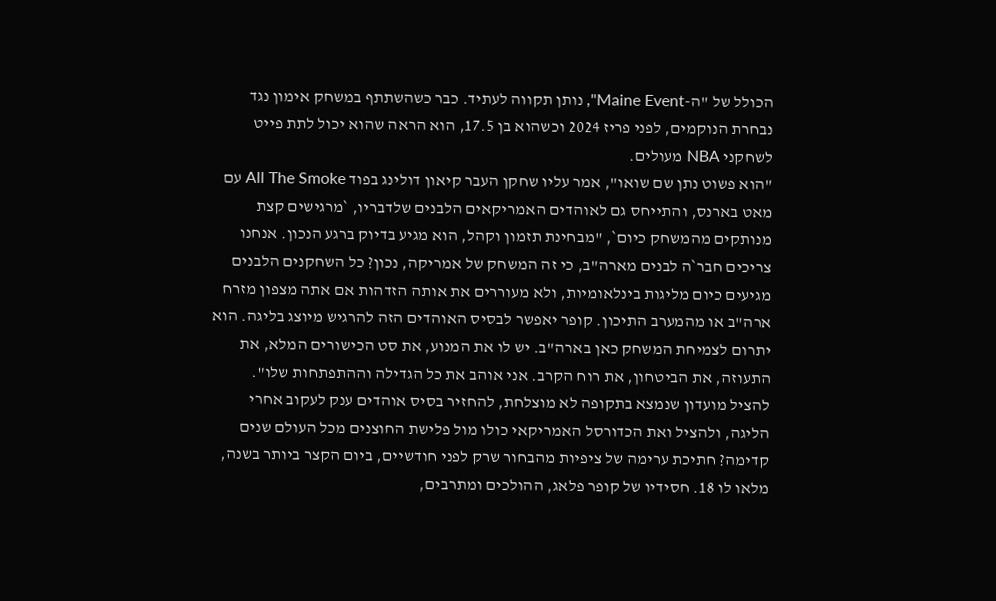הכולל של "ה-Maine Event", נותן תקווה לעתיד. כבר כשהשתתף במשחק אימון נגד נבחרת הנוקמים, לפני פריז 2024 וכשהוא בן 17.5, הוא הראה שהוא יכול לתת פייט לשחקני NBA מעולים.
"הוא פשוט נתן שם שואו", אמר עליו שחקן העבר קיאון דולינג בפוד All The Smoke עם מאט בארנס, והתייחס גם לאוהדים האמריקאים הלבנים שלדבריו, `מרגישים קצת מנותקים מהמשחק כיום`, "מבחינת תזמון וקהל, הוא מגיע בדיוק ברגע הנכון. אנחנו צריכים חבר`ה לבנים מארה"ב, כי זה המשחק של אמריקה, נכון? כל השחקנים הלבנים מגיעים כיום מליגות בינלאומיות, ולא מעוררים את אותה הזדהות אם אתה מצפון מזרח ארה"ב או מהמערב התיכון. קופר יאפשר לבסיס האוהדים הזה להרגיש מיוצג בליגה. הוא יתרום לצמיחת המשחק כאן בארה"ב. יש לו את המנוע, את סט הכישורים המלא, את התעוזה, את הביטחון, את רוח הקרב. אני אוהב את כל הגדילה וההתפתחות שלו".
להציל מועדון שנמצא בתקופה לא מוצלחת, להחזיר בסיס אוהדים ענק לעקוב אחרי הליגה, ולהציל ואת הכדורסל האמריקאי כולו מול פלישת החוצנים מכל העולם שנים קדימה? חתיכת ערימה של ציפיות מהבחור שרק לפני חודשיים, ביום הקצר ביותר בשנה, מלאו לו 18. חסידיו של קופר פלאג, ההולכים ומתרבים,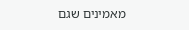מאמינים שגם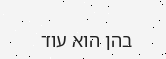בהן הוא עוד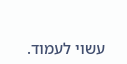עשוי לעמוד.